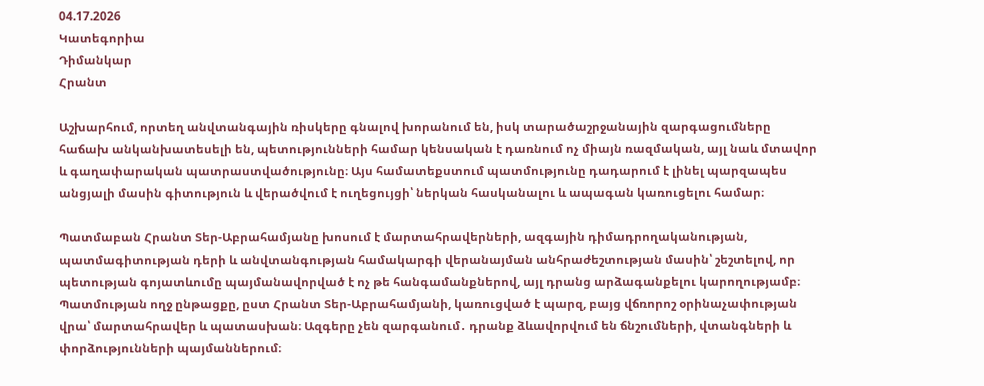04.17.2026
Կատեգորիա
Դիմանկար
Հրանտ

Աշխարհում, որտեղ անվտանգային ռիսկերը գնալով խորանում են, իսկ տարածաշրջանային զարգացումները հաճախ անկանխատեսելի են, պետությունների համար կենսական է դառնում ոչ միայն ռազմական, այլ նաև մտավոր և գաղափարական պատրաստվածությունը։ Այս համատեքստում պատմությունը դադարում է լինել պարզապես անցյալի մասին գիտություն և վերածվում է ուղեցույցի՝ ներկան հասկանալու և ապագան կառուցելու համար։

Պատմաբան Հրանտ Տեր-Աբրահամյանը խոսում է մարտահրավերների, ազգային դիմադրողականության, պատմագիտության դերի և անվտանգության համակարգի վերանայման անհրաժեշտության մասին՝ շեշտելով, որ պետության գոյատևումը պայմանավորված է ոչ թե հանգամանքներով, այլ դրանց արձագանքելու կարողությամբ։ Պատմության ողջ ընթացքը, ըստ Հրանտ Տեր-Աբրահամյանի, կառուցված է պարզ, բայց վճռորոշ օրինաչափության վրա՝ մարտահրավեր և պատասխան։ Ազգերը չեն զարգանում․ դրանք ձևավորվում են ճնշումների, վտանգների և փորձությունների պայմաններում։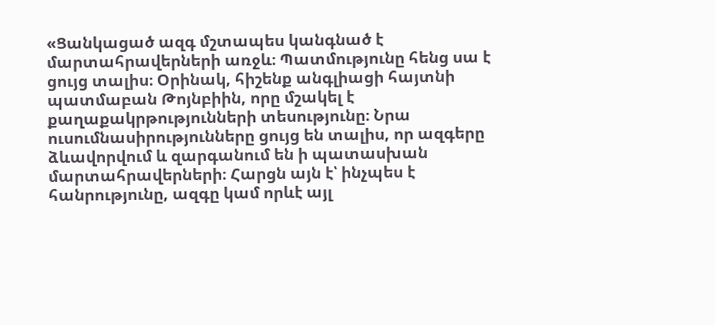«Ցանկացած ազգ մշտապես կանգնած է մարտահրավերների առջև։ Պատմությունը հենց սա է ցույց տալիս։ Օրինակ, հիշենք անգլիացի հայտնի պատմաբան Թոյնբիին, որը մշակել է քաղաքակրթությունների տեսությունը։ Նրա ուսումնասիրությունները ցույց են տալիս, որ ազգերը ձևավորվում և զարգանում են ի պատասխան մարտահրավերների։ Հարցն այն է՝ ինչպես է հանրությունը, ազգը կամ որևէ այլ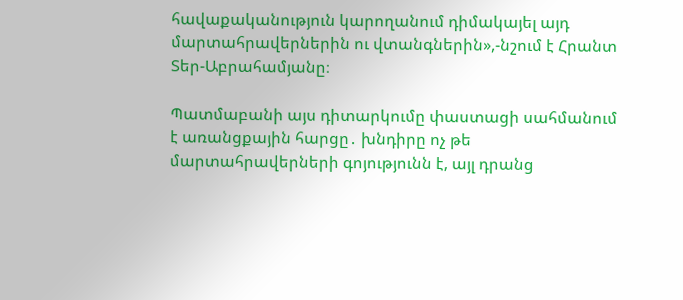հավաքականություն կարողանում դիմակայել այդ մարտահրավերներին ու վտանգներին»,-նշում է Հրանտ Տեր-Աբրահամյանը։

Պատմաբանի այս դիտարկումը փաստացի սահմանում է առանցքային հարցը․ խնդիրը ոչ թե մարտահրավերների գոյությունն է, այլ դրանց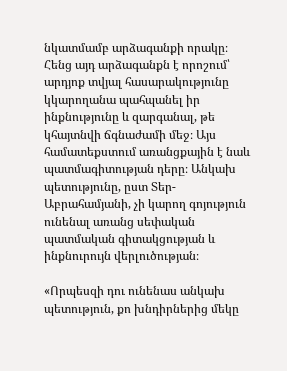նկատմամբ արձագանքի որակը։ Հենց այդ արձագանքն է որոշում՝ արդյոք տվյալ հասարակությունը կկարողանա պահպանել իր ինքնությունը և զարգանալ, թե կհայտնվի ճգնաժամի մեջ։ Այս համատեքստում առանցքային է նաև պատմագիտության դերը։ Անկախ պետությունը, ըստ Տեր-Աբրահամյանի, չի կարող գոյություն ունենալ առանց սեփական պատմական գիտակցության և ինքնուրույն վերլուծության։

«Որպեսզի դու ունենաս անկախ պետություն, քո խնդիրներից մեկը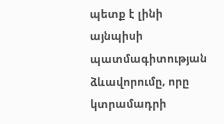պետք է լինի այնպիսի պատմագիտության ձևավորումը, որը կտրամադրի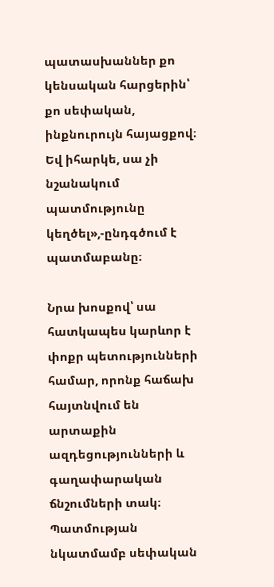պատասխաններ քո կենսական հարցերին՝ քո սեփական, ինքնուրույն հայացքով։ Եվ իհարկե, սա չի նշանակում պատմությունը կեղծել»,-ընդգծում է պատմաբանը։

Նրա խոսքով՝ սա հատկապես կարևոր է փոքր պետությունների համար, որոնք հաճախ հայտնվում են արտաքին ազդեցությունների և գաղափարական ճնշումների տակ։ Պատմության նկատմամբ սեփական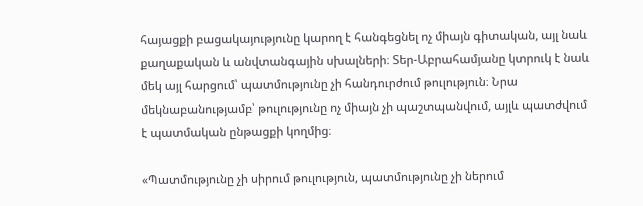հայացքի բացակայությունը կարող է հանգեցնել ոչ միայն գիտական, այլ նաև քաղաքական և անվտանգային սխալների։ Տեր-Աբրահամյանը կտրուկ է նաև մեկ այլ հարցում՝ պատմությունը չի հանդուրժում թուլություն։ Նրա մեկնաբանությամբ՝ թուլությունը ոչ միայն չի պաշտպանվում, այլև պատժվում է պատմական ընթացքի կողմից։

«Պատմությունը չի սիրում թուլություն, պատմությունը չի ներում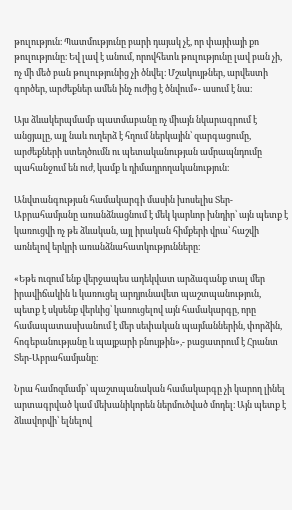թուլություն։ Պատմությունը բարի դայակ չէ, որ փայփայի քո թուլությունը։ Եվ լավ է անում, որովհետև թուլությունը լավ բան չի, ոչ մի մեծ բան թուլությունից չի ծնվել։ Մշակույթներ, արվեստի գործեր, արժեքներ ամեն ինչ ուժից է ծնվում»- ասում է նա։

Այս ձևակերպմամբ պատմաբանը ոչ միայն նկարագրում է անցյալը, այլ նաև ուղերձ է հղում ներկային՝ զարգացումը, արժեքների ստեղծումն ու պետականության ամրապնդումը պահանջում են ուժ, կամք և դիմադրողականություն։

Անվտանգության համակարգի մասին խոսելիս Տեր-Աբրահամյանը առանձնացնում է մեկ կարևոր խնդիր՝ այն պետք է կառուցվի ոչ թե ձևական, այլ իրական հիմքերի վրա՝ հաշվի առնելով երկրի առանձնահատկությունները։

«Եթե ուզում ենք վերջապես ադեկվատ արձագանք տալ մեր իրավիճակին և կառուցել արդյունավետ պաշտպանություն, պետք է սկսենք վերևից՝ կառուցելով այն համակարգը, որը համապատասխանում է մեր սեփական պայմաններին, փորձին, հոգեբանությանը և պայքարի բնույթին»,- բացատրում է Հրանտ Տեր-Աբրահամյանը։

Նրա համոզմամբ՝ պաշտպանական համակարգը չի կարող լինել արտագրված կամ մեխանիկորեն ներմուծված մոդել։ Այն պետք է ձևավորվի՝ ելնելով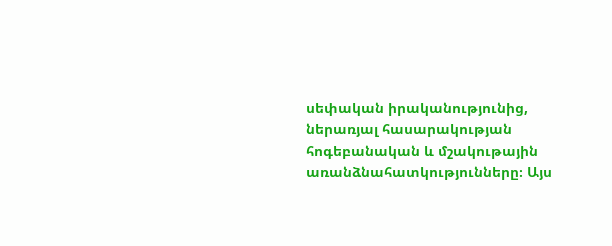սեփական իրականությունից, ներառյալ հասարակության հոգեբանական և մշակութային առանձնահատկությունները։ Այս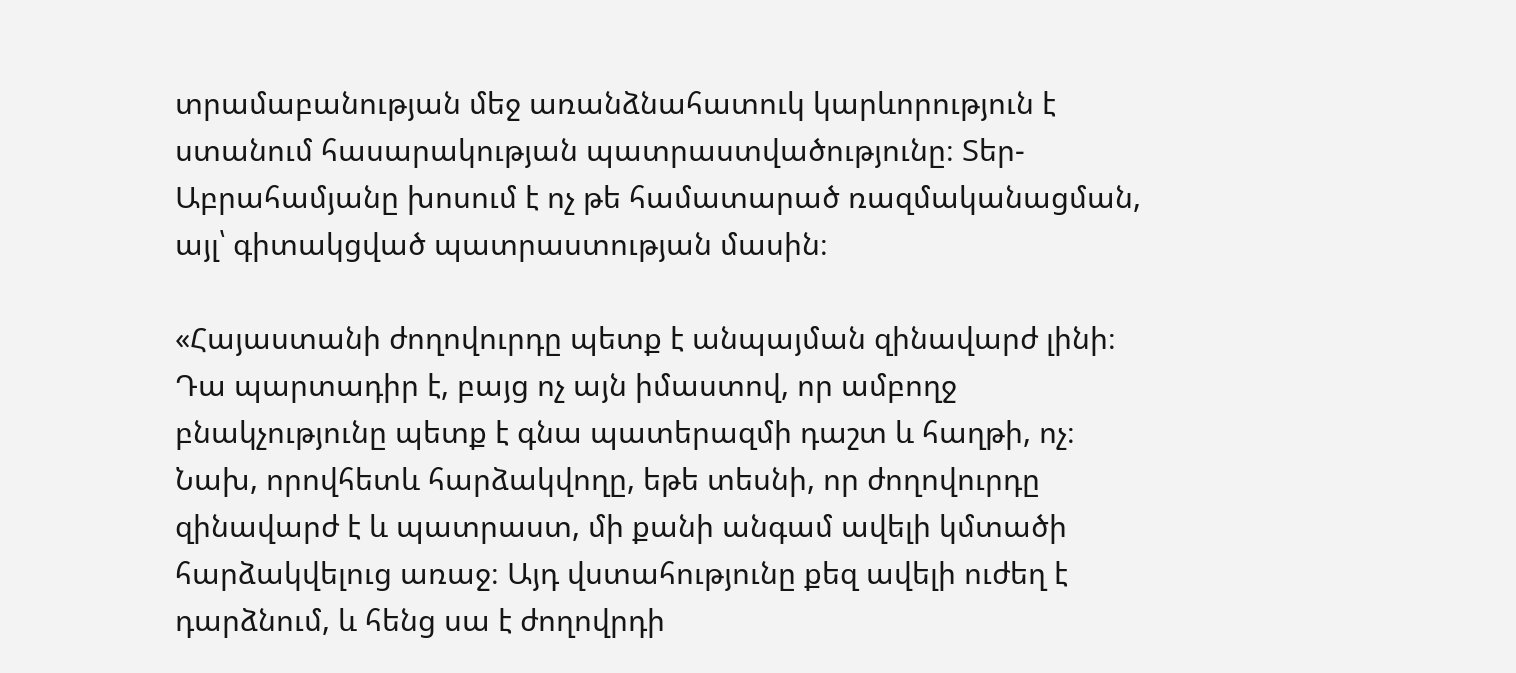տրամաբանության մեջ առանձնահատուկ կարևորություն է ստանում հասարակության պատրաստվածությունը։ Տեր-Աբրահամյանը խոսում է ոչ թե համատարած ռազմականացման, այլ՝ գիտակցված պատրաստության մասին։

«Հայաստանի ժողովուրդը պետք է անպայման զինավարժ լինի։ Դա պարտադիր է, բայց ոչ այն իմաստով, որ ամբողջ բնակչությունը պետք է գնա պատերազմի դաշտ և հաղթի, ոչ։ Նախ, որովհետև հարձակվողը, եթե տեսնի, որ ժողովուրդը զինավարժ է և պատրաստ, մի քանի անգամ ավելի կմտածի հարձակվելուց առաջ։ Այդ վստահությունը քեզ ավելի ուժեղ է դարձնում, և հենց սա է ժողովրդի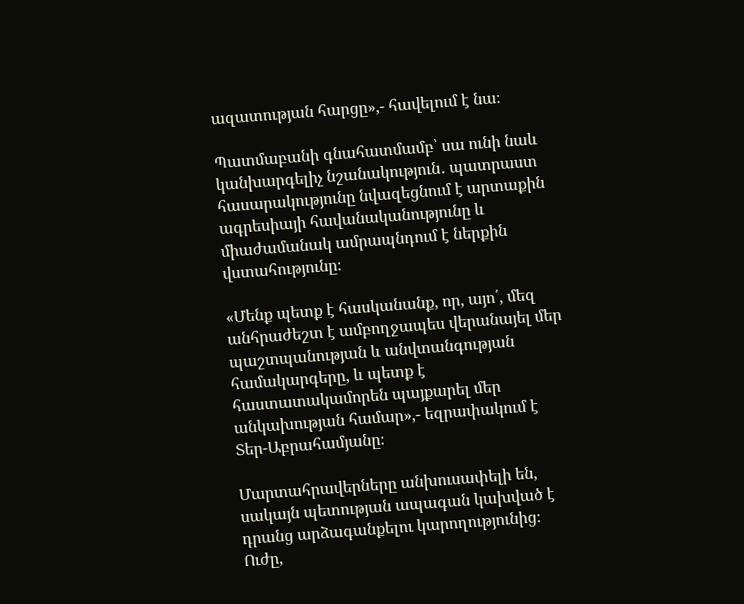ազատության հարցը»,- հավելում է նա։

Պատմաբանի գնահատմամբ՝ սա ունի նաև կանխարգելիչ նշանակություն․ պատրաստ հասարակությունը նվազեցնում է արտաքին ագրեսիայի հավանականությունը և միաժամանակ ամրապնդում է ներքին վստահությունը։

«Մենք պետք է հասկանանք, որ, այո՛, մեզ անհրաժեշտ է ամբողջապես վերանայել մեր պաշտպանության և անվտանգության համակարգերը, և պետք է հաստատակամորեն պայքարել մեր անկախության համար»,- եզրափակում է Տեր-Աբրահամյանը։

Մարտահրավերները անխուսափելի են, սակայն պետության ապագան կախված է դրանց արձագանքելու կարողությունից։ Ուժը,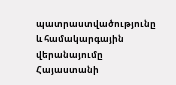պատրաստվածությունը և համակարգային վերանայումը Հայաստանի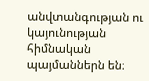անվտանգության ու կայունության հիմնական պայմաններն են։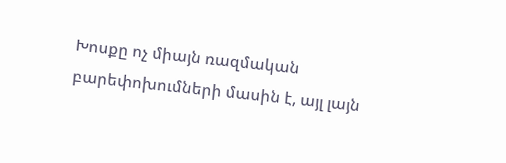Խոսքը ոչ միայն ռազմական բարեփոխումների մասին է, այլ լայն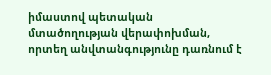իմաստով պետական մտածողության վերափոխման, որտեղ անվտանգությունը դառնում է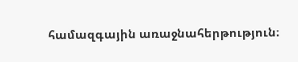համազգային առաջնահերթություն։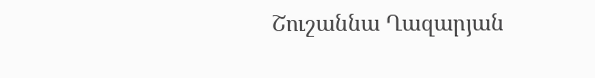Շուշաննա Ղազարյան